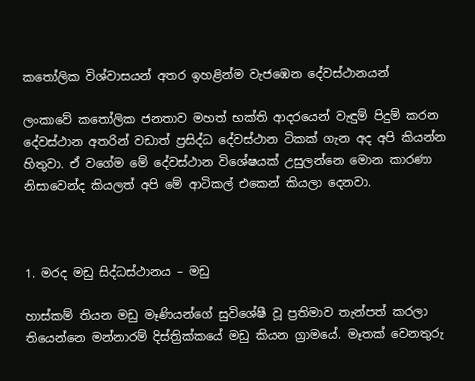කතෝලික විශ්වාසයන් අතර ඉහළින්ම වැජඹෙන දේවස්ථානයන්

ලංකාවේ කතෝලික ජනතාව මහත් භක්ති ආදරයෙන් වැඳුම් පිදුම් කරන දේවස්ථාන අතරින් වඩාත් ප්‍රසිද්ධ දේවස්ථාන ටිකක් ගැන අද අපි කියන්න හිතුවා. ඒ වගේම මේ දේවස්ථාන විශේෂයක් උසුලන්නෙ මොන කාරණා නිසාවෙන්ද කියලත් අපි මේ ආටිකල් එකෙන් කියලා දෙනවා.



1. මරද මඩු සිද්ධස්ථානය – මඩු

හාස්කම් තියන මඩු මෑණියන්ගේ සුවිශේෂී වූ ප්‍රතිමාව තැන්පත් කරලා තියෙන්නෙ මන්නාරම් දිස්ත්‍රික්කයේ මඩු කියන ග්‍රාමයේ. මෑතක් වෙනතුරු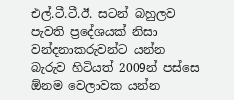එල්.ටී.ටී.ඊ. සටන් බහුලව පැවති ප්‍රදේශයක් නිසා වන්දනාකරුවන්ට යන්න බැරුව හිටියත් 2009න් පස්සෙ ඕනම වෙලාවක යන්න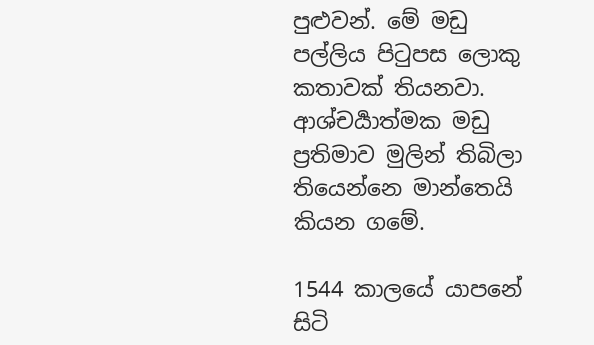පුළුවන්. මේ මඩු පල්ලිය පිටුපස ලොකු කතාවක් තියනවා. ආශ්චර්‍යාත්මක මඩු ප්‍රතිමාව මුලින් තිබිලා තියෙන්නෙ මාන්තෙයි කියන ගමේ.

1544 කාලයේ යාපනේ සිටි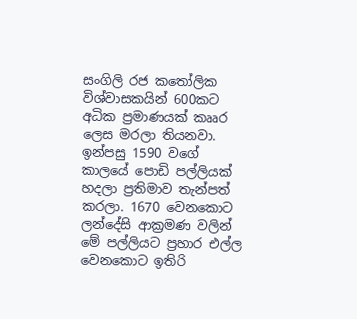සංගිලි රජ කතෝලික විශ්වාසකයින් 600කට අධික ප්‍රමාණයක් කෲර ලෙස මරලා තියනවා.  ඉන්පසු 1590 වගේ කාලයේ පොඩි පල්ලියක් හදලා ප්‍රතිමාව තැන්පත්   කරලා. 1670 වෙනකොට ලන්දේසි ආක්‍රමණ වලින් මේ පල්ලියට ප්‍රහාර එල්ල වෙනකොට ඉතිරි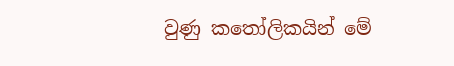වුණු කතෝලිකයින් මේ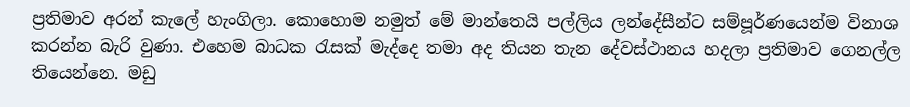ප්‍රතිමාව අරන් කැලේ හැංගිලා. කොහොම නමුත් මේ මාන්තෙයි පල්ලිය ලන්දේසීන්ට සම්පූර්ණයෙන්ම විනාශ කරන්න බැරි වුණා. එහෙම බාධක රැසක් මැද්දෙ තමා අද තියන තැන දේවස්ථානය හදලා ප්‍රතිමාව ගෙනල්ල තියෙන්නෙ. මඩු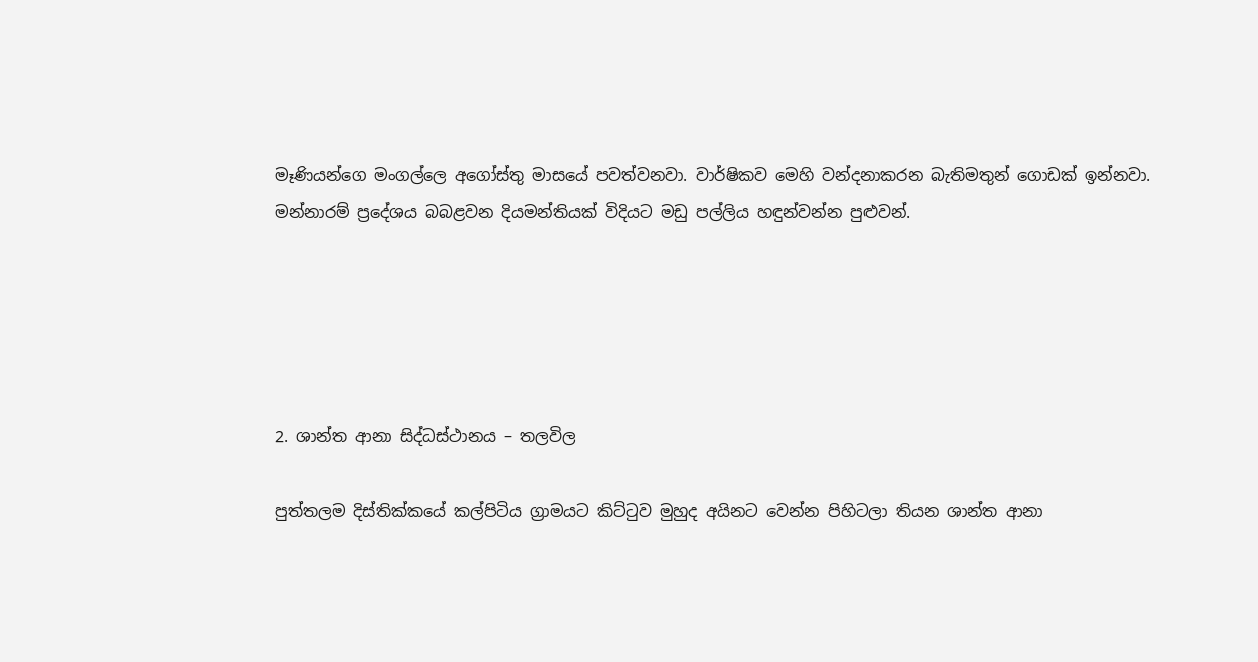මෑණියන්ගෙ මංගල්ලෙ අගෝස්තු මාසයේ පවත්වනවා. වාර්ෂිකව මෙහි වන්දනාකරන බැතිමතුන් ගොඩක් ඉන්නවා. මන්නාරම් ප්‍රදේශය බබළවන දියමන්තියක් විදියට මඩු පල්ලිය හඳුන්වන්න පුළුවන්.





2. ශාන්ත ආනා සිද්ධස්ථානය – තලවිල

පුත්තලම දිස්තික්කයේ කල්පිටිය ග්‍රාමයට කිට්ටුව මුහුද අයිනට වෙන්න පිහිටලා තියන ශාන්ත ආනා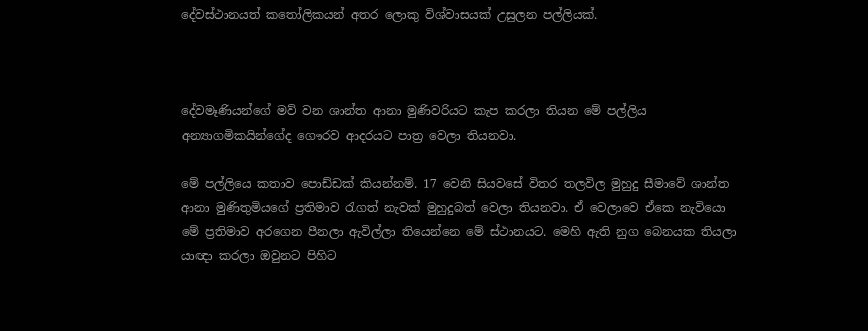දේවස්ථානයත් කතෝලිකයන් අතර ලොකු විශ්වාසයක් උසුලන පල්ලියක්.



දේවමෑණියන්ගේ මව් වන ශාන්ත ආනා මුණිවරියට කැප කරලා තියන මේ පල්ලිය අන්‍යාගමිකයින්ගේද ගෞරව ආදරයට පාත්‍ර වෙලා තියනවා.

මේ පල්ලියෙ කතාව පොඩ්ඩක් කියන්නම්. 17 වෙනි සියවසේ විතර තලවිල මුහුදු සීමාවේ ශාන්ත ආනා මුණිතුමියගේ ප්‍රතිමාව රැගත් නැවක් මුහුදුබත් වෙලා තියනවා. ඒ වෙලාවෙ ඒකෙ නැවියො මේ ප්‍රතිමාව අරගෙන පීනලා ඇවිල්ලා තියෙන්නෙ මේ ස්ථානයට. මෙහි ඇති නුග බෙනයක තියලා යාඥා කරලා ඔවුනට පිහිට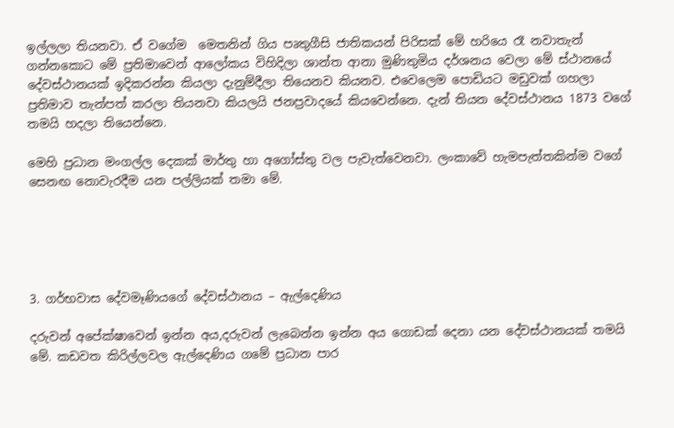ඉල්ලලා තියනවා. ඒ වගේම  මෙතනින් ගිය පෘතුගීසි ජාතිකයන් පිරිසක් මේ හරියෙ රෑ නවාතැන් ගන්නකොට මේ ප්‍රතිමාවෙන් ආලෝකය විහිදිලා ශාන්ත ආනා මුණිතුමිය දර්ශනය වෙලා මේ ස්ථානයේ දේවස්ථානයක් ඉදිකරන්න කියලා දැනුම්දීලා තියෙනව කියනව. එවෙලෙම පොඩියට මඩුවක් ගහලා ප්‍රතිමාව තැන්පත් කරලා තියනවා කියලයි ජනප්‍රවාදයේ කියවෙන්නෙ. දැන් තියන දේවස්ථානය 1873 වගේ තමයි හදලා තියෙන්නෙ.

මෙහි ප්‍රධාන මංගල්ල දෙකක් මාර්තු හා අගෝස්තු වල පැවැත්වෙනවා. ලංකාවේ හැමපැත්තකින්ම වගේ සෙනඟ නොවැරදීම යන පල්ලියක් තමා මේ.





3. ගර්භවාස දේවමෑණියගේ දේවස්ථානය – ඇල්දෙණිය

දරුවන් අපේක්ෂාවෙන් ඉන්න අය,දරුවන් ලැබෙන්න ඉන්න අය ගොඩක් දෙනා යන දේවස්ථානයක් තමයි මේ. කඩවත කිරිල්ලවල ඇල්දෙණිය ගමේ ප්‍රධාන පාර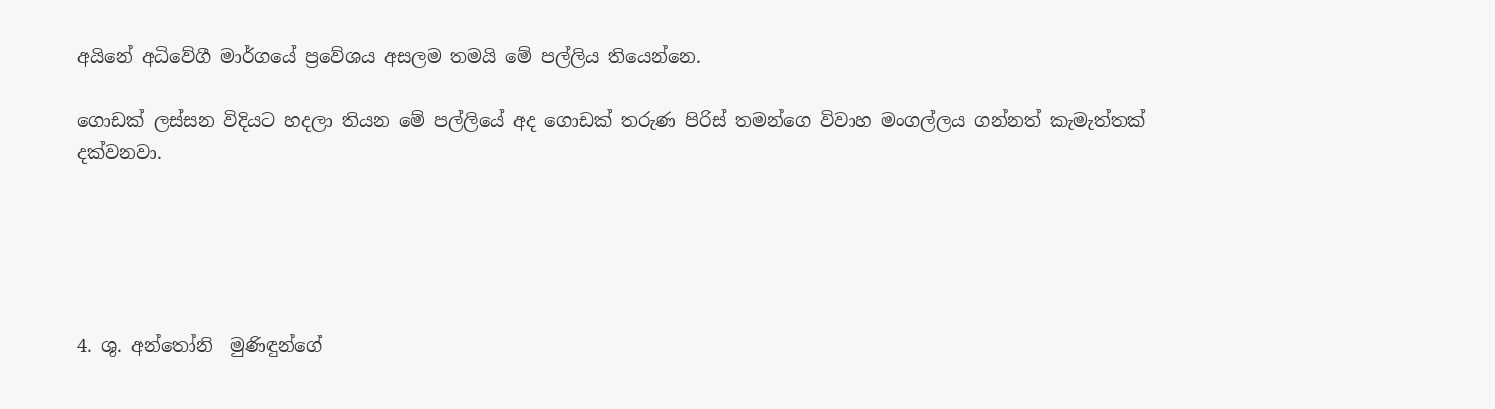අයිනේ අධිවේගී මාර්ගයේ ප්‍රවේශය අසලම තමයි මේ පල්ලිය තියෙන්නෙ.

ගොඩක් ලස්සන විදියට හදලා තියන මේ පල්ලියේ අද ගොඩක් තරුණ පිරිස් තමන්ගෙ විවාහ මංගල්ලය ගන්නත් කැමැත්තක් දක්වනවා.





4. ශු. අන්තෝනි  මුණිඳුන්ගේ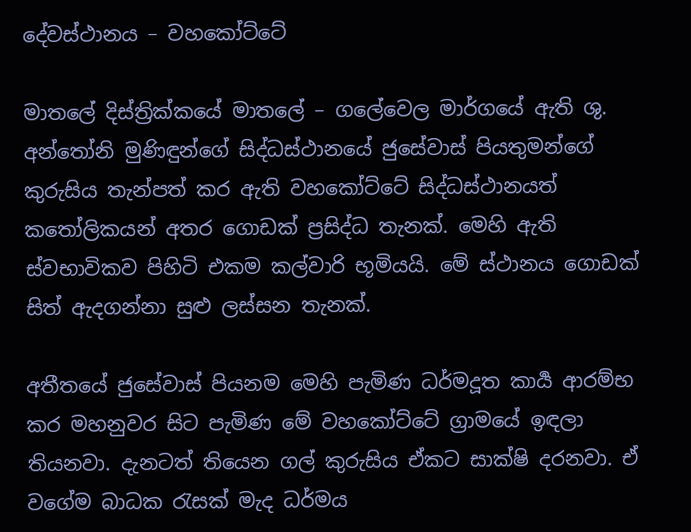දේවස්ථානය – වහකෝට්ටේ

මාතලේ දිස්ත්‍රික්කයේ මාතලේ – ගලේවෙල මාර්ගයේ ඇති ශු. අන්තෝනි මුණිඳුන්ගේ සිද්ධස්ථානයේ ජුසේවාස් පියතුමන්ගේ කුරුසිය තැන්පත් කර ඇති වහකෝට්ටේ සිද්ධස්ථානයත් කතෝලිකයන් අතර ගොඩක් ප්‍රසිද්ධ තැනක්. මෙහි ඇති ස්වභාවිකව පිහිටි එකම කල්වාරි භූමියයි. මේ ස්ථානය ගොඩක් සිත් ඇදගන්නා සුළු ලස්සන තැනක්.

අතීතයේ ජුසේවාස් පියනම මෙහි පැමිණ ධර්මදූත කාර්‍ය ආරම්භ කර මහනුවර සිට පැමිණ මේ වහකෝට්ටේ ග්‍රාමයේ ඉඳලා තියනවා. දැනටත් තියෙන ගල් කුරුසිය ඒකට සාක්ෂි දරනවා. ඒ වගේම බාධක රැසක් මැද ධර්මය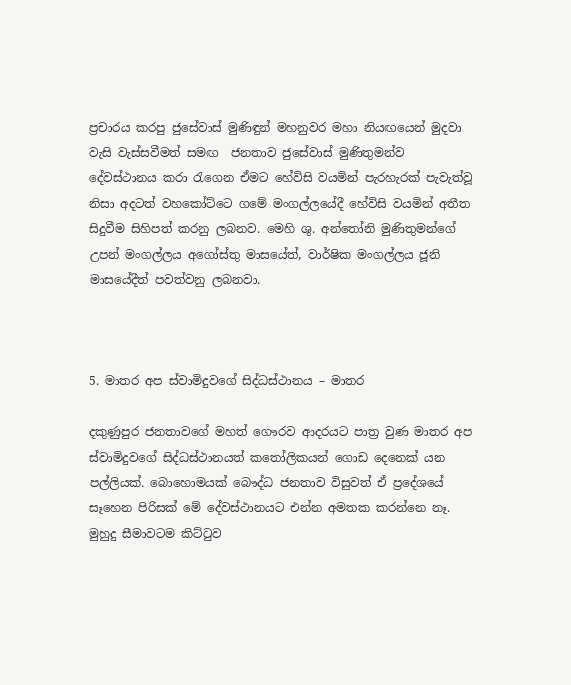ප්‍රචාරය කරපු ජුසේවාස් මුණිඳුන් මහනුවර මහා නියඟයෙන් මුදවා වැසි වැස්සවීමත් සමඟ  ජනතාව ජුසේවාස් මුණිතුමන්ව දේවස්ථානය කරා රැගෙන ඒමට හේවිසි වයමින් පැරහැරක් පැවැත්වූ නිසා අදටත් වහකෝට්ටෙ ගමේ මංගල්ලයේදී හේවිසි වයමින් අතීත සිදුවීම සිහිපත් කරනු ලබනව. මෙහි ශු. අන්තෝනි මුණිතුමන්ගේ උපන් මංගල්ලය අගෝස්තු මාසයේත්, වාර්ෂික මංගල්ලය ජූනි මාසයේදීත් පවත්වනු ලබනවා.



5. මාතර අප ස්වාමිදුවගේ සිද්ධස්ථානය – මාතර

දකුණුපුර ජනතාවගේ මහත් ගෞරව ආදරයට පාත්‍ර වුණ මාතර අප ස්වාමිදුවගේ සිද්ධස්ථානයත් කතෝලිකයන් ගොඩ දෙනෙක් යන පල්ලියක්. බොහොමයක් බෞද්ධ ජනතාව විසුවත් ඒ ප්‍රදේශයේ සෑහෙන පිරිසක් මේ දේවස්ථානයට එන්න අමතක කරන්නෙ නෑ. මුහුදු සීමාවටම කිට්ටුව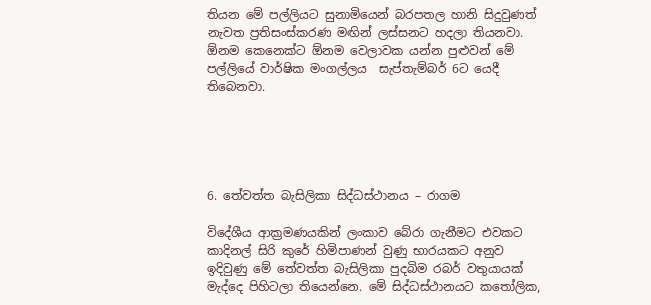තියන මේ පල්ලියට සුනාමියෙන් බරපතල හානි සිදුවුණත් නැවත ප්‍රතිසංස්කරණ මඟින් ලස්සනට හදලා තියනවා. ඕනම කෙනෙක්ට ඕනම වෙලාවක යන්න පුළුවන් මේ පල්ලියේ වාර්ෂික මංගල්ලය  සැප්තැම්බර් 6ට යෙදී තිබෙනවා.





6. තේවත්ත බැසිලිකා සිද්ධස්ථානය – රාගම

විදේශීය ආක්‍රමණයකින් ලංකාව බේරා ගැනීමට එවකට කාදිනල් සිරි කුරේ හිමිපාණන් වුණු භාරයකට අනුව ඉදිවුණු මේ තේවත්ත බැසිලිකා පුදබිම රබර් වතුයායක් මැද්දෙ පිහිටලා තියෙන්නෙ. මේ සිද්ධස්ථානයට කතෝලික,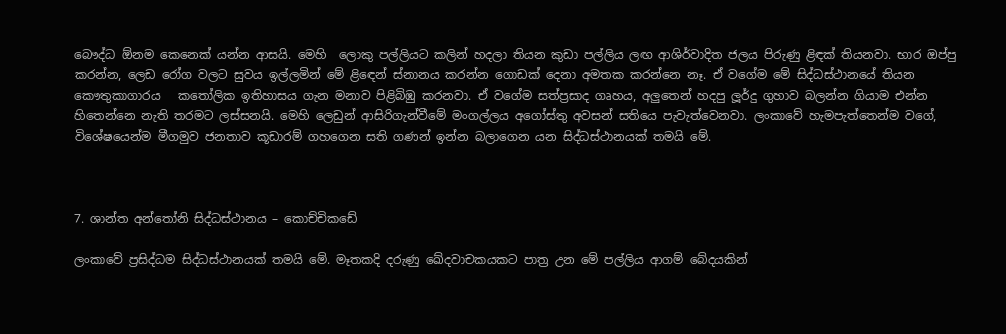බෞද්ධ ඕනම කෙනෙක් යන්න ආසයි. මෙහි  ලොකු පල්ලියට කලින් හදලා තියන කුඩා පල්ලිය ලඟ ආශිර්වාදිත ජලය පිරුණු ළිඳක් තියනවා. භාර ඔප්පු කරන්න, ලෙඩ රෝග වලට සුවය ඉල්ලමින් මේ ළිඳෙන් ස්නානය කරන්න ගොඩක් දෙනා අමතක කරන්නෙ නෑ. ඒ වගේම මේ සිද්ධස්ථානයේ තියන කෞතුකාගාරය   කතෝලික ඉතිහාසය ගැන මනාව පිළිබිඹු කරනවා. ඒ වගේම සත්ප්‍රසාද ගෘහය, අලුතෙන් හදපු ලූර්දු ගුහාව බලන්න ගියාම එන්න හිතෙන්නෙ නැති තරමට ලස්සනයි. මෙහි ලෙඩුන් ආසිරිගැන්වීමේ මංගල්ලය අගෝස්තු අවසන් සතියෙ පැවැත්වෙනවා. ලංකාවේ හැමපැත්තෙන්ම වගේ, විශේෂයෙන්ම මීගමුව ජනතාව කූඩාරම් ගහගෙන සති ගණන් ඉන්න බලාගෙන යන සිද්ධස්ථානයක් තමයි මේ.



7. ශාන්ත අන්තෝනි සිද්ධස්ථානය – කොච්චිකඩේ

ලංකාවේ ප්‍රසිද්ධම සිද්ධස්ථානයක් තමයි මේ. මෑතකදි දරුණු ඛේදවාචකයකට පාත්‍ර උන මේ පල්ලිය ආගම් බේදයකින්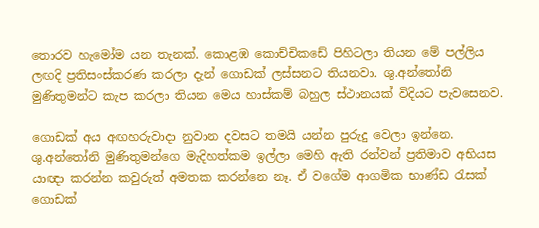තොරව හැමෝම යන තැනක්. කොළඹ කොච්චිකඩේ පිහිටලා තියන මේ පල්ලිය ලඟදි ප්‍රතිසංස්කරණ කරලා දැන් ගොඩක් ලස්සනට තියනවා. ශු.අන්තෝනි මුණිතුමන්ට කැප කරලා තියන මෙය හාස්කම් බහුල ස්ථානයක් විදියට පැවසෙනව.

ගොඩක් අය අඟහරුවාදා නුවාන දවසට තමයි යන්න පුරුදු වෙලා ඉන්නෙ. ශු.අන්තෝනි මුණිතුමන්ගෙ මැදිහත්කම ඉල්ලා මෙහි ඇති රන්වන් ප්‍රතිමාව අභියස යාඥා කරන්න කවුරුත් අමතක කරන්නෙ නෑ. ඒ වගේම ආගමික භාණ්ඩ රැසක් ගොඩක්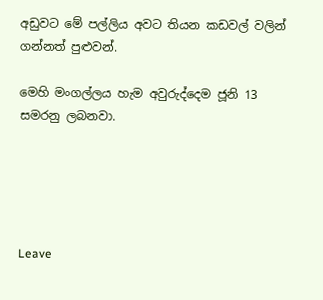අඩුවට මේ පල්ලිය අවට තියන කඩවල් වලින් ගන්නත් පුළුවන්.

මෙහි මංගල්ලය හැම අවුරුද්දෙම ජූනි 13 සමරනු ලබනවා.





Leave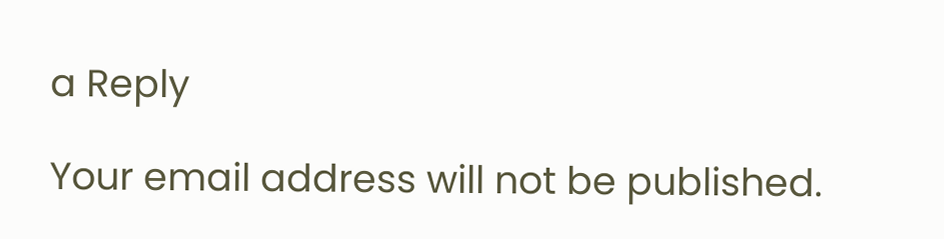a Reply

Your email address will not be published.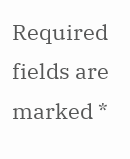Required fields are marked *